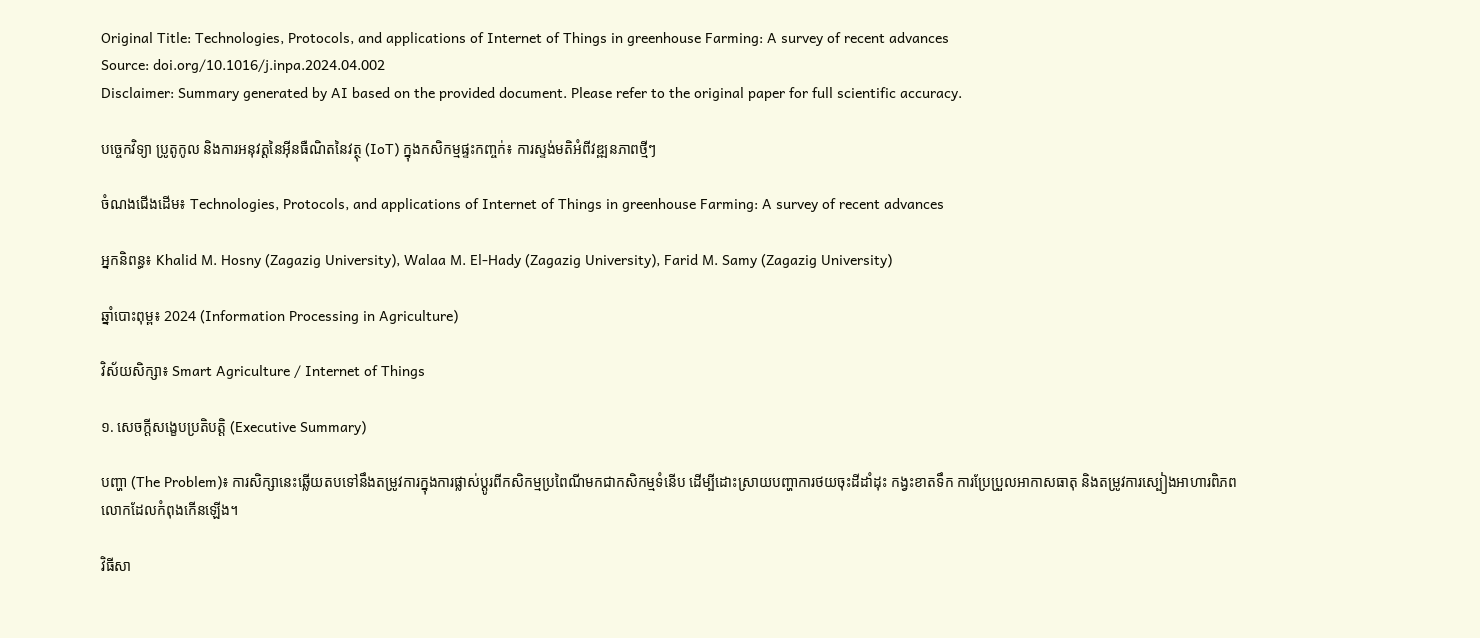Original Title: Technologies, Protocols, and applications of Internet of Things in greenhouse Farming: A survey of recent advances
Source: doi.org/10.1016/j.inpa.2024.04.002
Disclaimer: Summary generated by AI based on the provided document. Please refer to the original paper for full scientific accuracy.

បច្ចេកវិទ្យា ប្រូតូកូល និងការអនុវត្តនៃអ៊ីនធឺណិតនៃវត្ថុ (IoT) ក្នុងកសិកម្មផ្ទះកញ្ចក់៖ ការស្ទង់មតិអំពីវឌ្ឍនភាពថ្មីៗ

ចំណងជើងដើម៖ Technologies, Protocols, and applications of Internet of Things in greenhouse Farming: A survey of recent advances

អ្នកនិពន្ធ៖ Khalid M. Hosny (Zagazig University), Walaa M. El-Hady (Zagazig University), Farid M. Samy (Zagazig University)

ឆ្នាំបោះពុម្ព៖ 2024 (Information Processing in Agriculture)

វិស័យសិក្សា៖ Smart Agriculture / Internet of Things

១. សេចក្តីសង្ខេបប្រតិបត្តិ (Executive Summary)

បញ្ហា (The Problem)៖ ការសិក្សានេះឆ្លើយតបទៅនឹងតម្រូវការក្នុងការផ្លាស់ប្តូរពីកសិកម្មប្រពៃណីមកជាកសិកម្មទំនើប ដើម្បីដោះស្រាយបញ្ហាការថយចុះដីដាំដុះ កង្វះខាតទឹក ការប្រែប្រួលអាកាសធាតុ និងតម្រូវការស្បៀងអាហារពិភពលោកដែលកំពុងកើនឡើង។

វិធីសា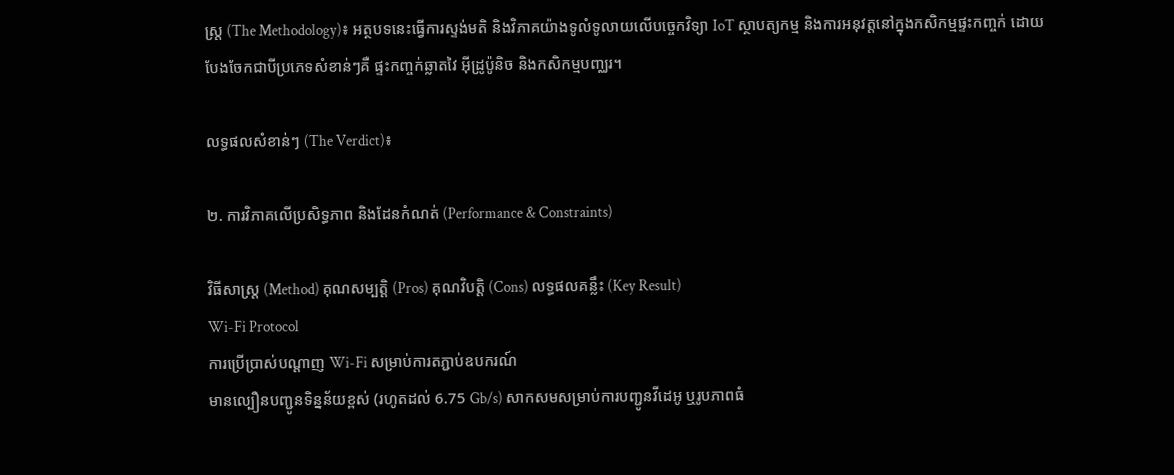ស្ត្រ (The Methodology)៖ អត្ថបទនេះធ្វើការស្ទង់មតិ និងវិភាគយ៉ាងទូលំទូលាយលើបច្ចេកវិទ្យា IoT ស្ថាបត្យកម្ម និងការអនុវត្តនៅក្នុងកសិកម្មផ្ទះកញ្ចក់ ដោយបែងចែកជាបីប្រភេទសំខាន់ៗគឺ ផ្ទះកញ្ចក់ឆ្លាតវៃ អ៊ីដ្រូប៉ូនិច និងកសិកម្មបញ្ឈរ។

លទ្ធផលសំខាន់ៗ (The Verdict)៖

២. ការវិភាគលើប្រសិទ្ធភាព និងដែនកំណត់ (Performance & Constraints)

វិធីសាស្ត្រ (Method) គុណសម្បត្តិ (Pros) គុណវិបត្តិ (Cons) លទ្ធផលគន្លឹះ (Key Result)
Wi-Fi Protocol
ការប្រើប្រាស់បណ្តាញ Wi-Fi សម្រាប់ការតភ្ជាប់ឧបករណ៍
មានល្បឿនបញ្ជូនទិន្នន័យខ្ពស់ (រហូតដល់ 6.75 Gb/s) សាកសមសម្រាប់ការបញ្ជូនវីដេអូ ឬរូបភាពធំ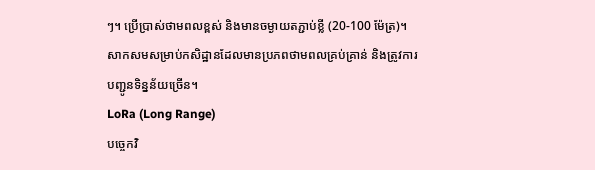ៗ។ ប្រើប្រាស់ថាមពលខ្ពស់ និងមានចម្ងាយតភ្ជាប់ខ្លី (20-100 ម៉ែត្រ)។ សាកសមសម្រាប់កសិដ្ឋានដែលមានប្រភពថាមពលគ្រប់គ្រាន់ និងត្រូវការបញ្ជូនទិន្នន័យច្រើន។
LoRa (Long Range)
បច្ចេកវិ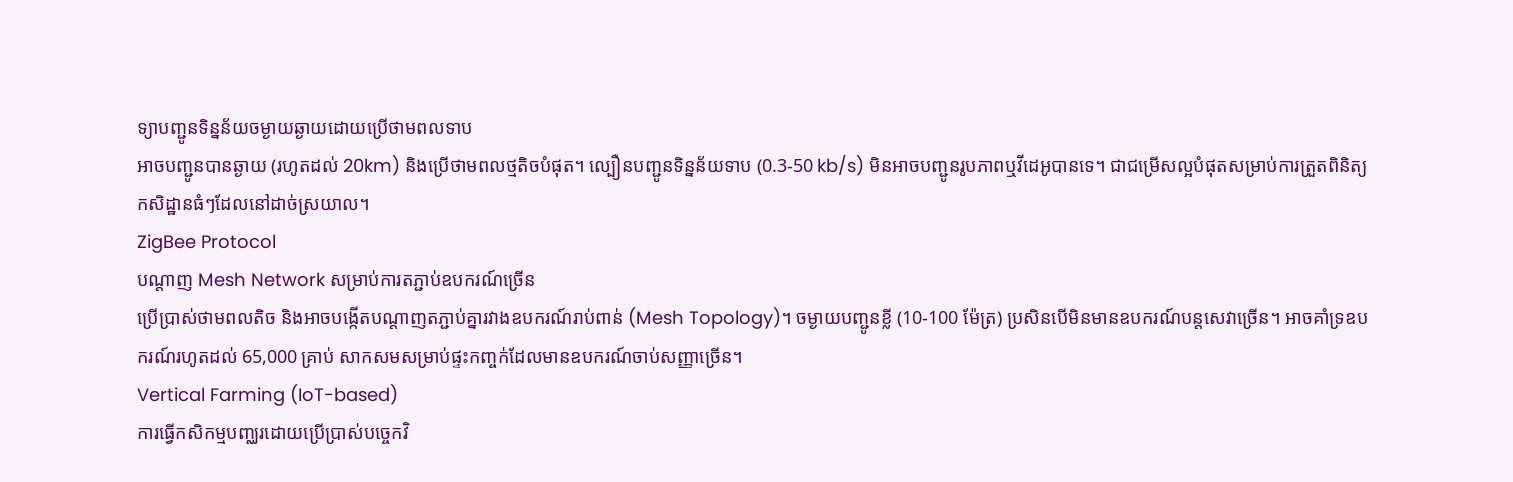ទ្យាបញ្ជូនទិន្នន័យចម្ងាយឆ្ងាយដោយប្រើថាមពលទាប
អាចបញ្ជូនបានឆ្ងាយ (រហូតដល់ 20km) និងប្រើថាមពលថ្មតិចបំផុត។ ល្បឿនបញ្ជូនទិន្នន័យទាប (0.3-50 kb/s) មិនអាចបញ្ជូនរូបភាពឬវីដេអូបានទេ។ ជាជម្រើសល្អបំផុតសម្រាប់ការត្រួតពិនិត្យកសិដ្ឋានធំៗដែលនៅដាច់ស្រយាល។
ZigBee Protocol
បណ្តាញ Mesh Network សម្រាប់ការតភ្ជាប់ឧបករណ៍ច្រើន
ប្រើប្រាស់ថាមពលតិច និងអាចបង្កើតបណ្តាញតភ្ជាប់គ្នារវាងឧបករណ៍រាប់ពាន់ (Mesh Topology)។ ចម្ងាយបញ្ជូនខ្លី (10-100 ម៉ែត្រ) ប្រសិនបើមិនមានឧបករណ៍បន្តសេវាច្រើន។ អាចគាំទ្រឧបករណ៍រហូតដល់ 65,000 គ្រាប់ សាកសមសម្រាប់ផ្ទះកញ្ចក់ដែលមានឧបករណ៍ចាប់សញ្ញាច្រើន។
Vertical Farming (IoT-based)
ការធ្វើកសិកម្មបញ្ឈរដោយប្រើប្រាស់បច្ចេកវិ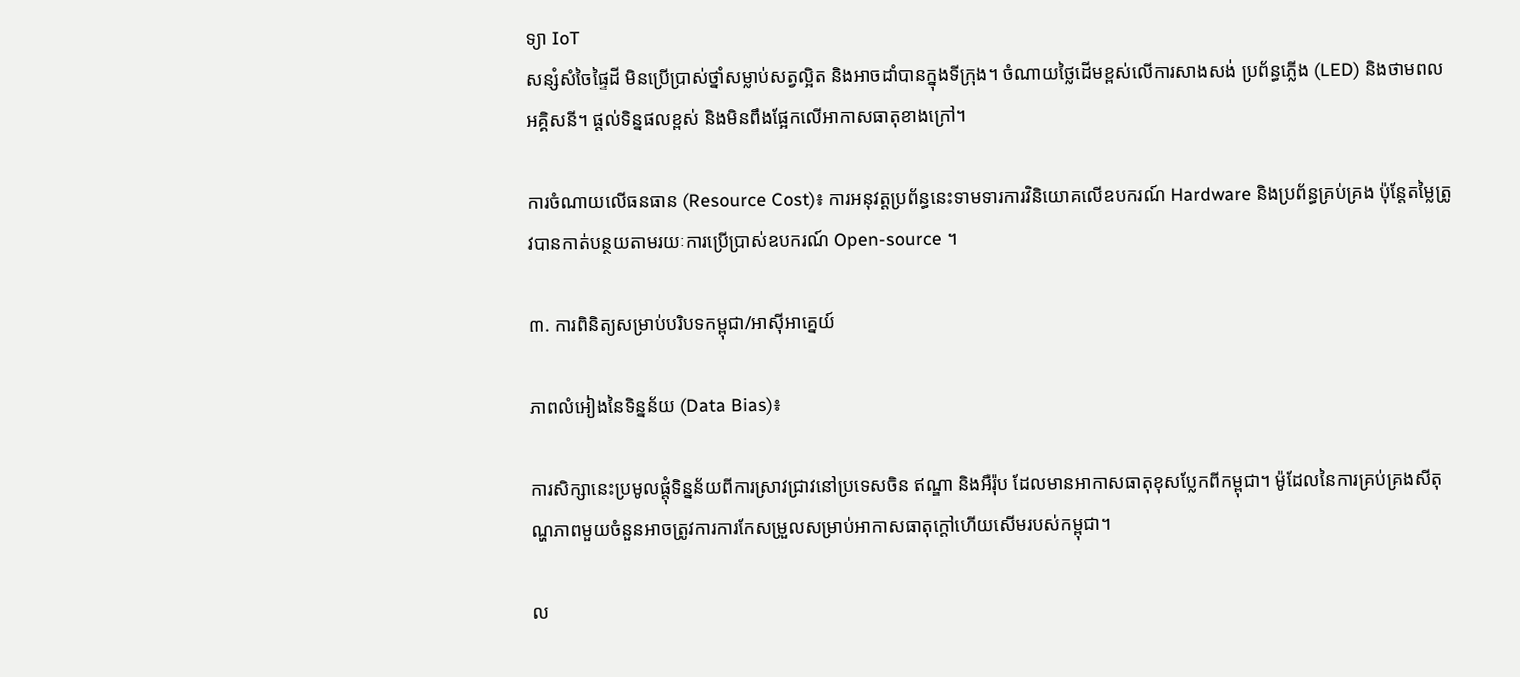ទ្យា IoT
សន្សំសំចៃផ្ទៃដី មិនប្រើប្រាស់ថ្នាំសម្លាប់សត្វល្អិត និងអាចដាំបានក្នុងទីក្រុង។ ចំណាយថ្លៃដើមខ្ពស់លើការសាងសង់ ប្រព័ន្ធភ្លើង (LED) និងថាមពលអគ្គិសនី។ ផ្តល់ទិន្នផលខ្ពស់ និងមិនពឹងផ្អែកលើអាកាសធាតុខាងក្រៅ។

ការចំណាយលើធនធាន (Resource Cost)៖ ការអនុវត្តប្រព័ន្ធនេះទាមទារការវិនិយោគលើឧបករណ៍ Hardware និងប្រព័ន្ធគ្រប់គ្រង ប៉ុន្តែតម្លៃត្រូវបានកាត់បន្ថយតាមរយៈការប្រើប្រាស់ឧបករណ៍ Open-source ។

៣. ការពិនិត្យសម្រាប់បរិបទកម្ពុជា/អាស៊ីអាគ្នេយ៍

ភាពលំអៀងនៃទិន្នន័យ (Data Bias)៖

ការសិក្សានេះប្រមូលផ្តុំទិន្នន័យពីការស្រាវជ្រាវនៅប្រទេសចិន ឥណ្ឌា និងអឺរ៉ុប ដែលមានអាកាសធាតុខុសប្លែកពីកម្ពុជា។ ម៉ូដែលនៃការគ្រប់គ្រងសីតុណ្ហភាពមួយចំនួនអាចត្រូវការការកែសម្រួលសម្រាប់អាកាសធាតុក្តៅហើយសើមរបស់កម្ពុជា។

ល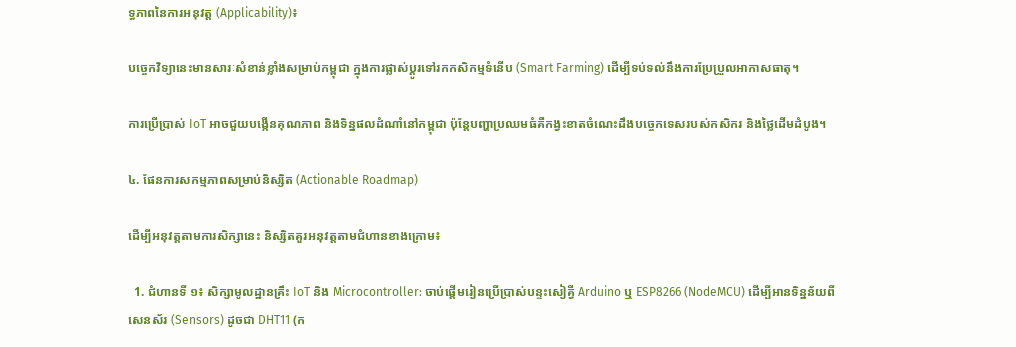ទ្ធភាពនៃការអនុវត្ត (Applicability)៖

បច្ចេកវិទ្យានេះមានសារៈសំខាន់ខ្លាំងសម្រាប់កម្ពុជា ក្នុងការផ្លាស់ប្តូរទៅរកកសិកម្មទំនើប (Smart Farming) ដើម្បីទប់ទល់នឹងការប្រែប្រួលអាកាសធាតុ។

ការប្រើប្រាស់ IoT អាចជួយបង្កើនគុណភាព និងទិន្នផលដំណាំនៅកម្ពុជា ប៉ុន្តែបញ្ហាប្រឈមធំគឺកង្វះខាតចំណេះដឹងបច្ចេកទេសរបស់កសិករ និងថ្លៃដើមដំបូង។

៤. ផែនការសកម្មភាពសម្រាប់និស្សិត (Actionable Roadmap)

ដើម្បីអនុវត្តតាមការសិក្សានេះ និស្សិតគួរអនុវត្តតាមជំហានខាងក្រោម៖

  1. ជំហានទី ១៖ សិក្សាមូលដ្ឋានគ្រឹះ IoT និង Microcontroller: ចាប់ផ្តើមរៀនប្រើប្រាស់បន្ទះសៀគ្វី Arduino ឬ ESP8266 (NodeMCU) ដើម្បីអានទិន្នន័យពីសេនស័រ (Sensors) ដូចជា DHT11 (ក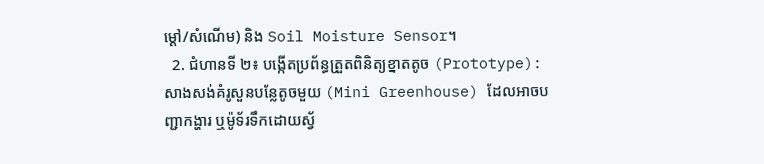ម្ដៅ/សំណើម) និង Soil Moisture Sensor។
  2. ជំហានទី ២៖ បង្កើតប្រព័ន្ធត្រួតពិនិត្យខ្នាតតូច (Prototype): សាងសង់គំរូសួនបន្លែតូចមួយ (Mini Greenhouse) ដែលអាចបញ្ជាកង្ហារ ឬម៉ូទ័រទឹកដោយស្វ័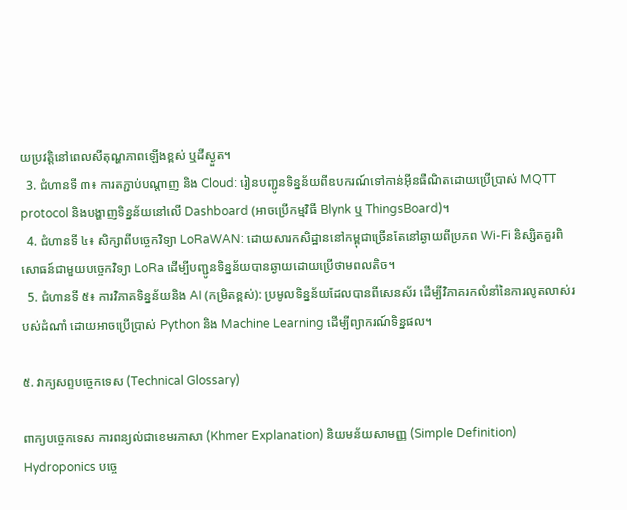យប្រវត្តិនៅពេលសីតុណ្ហភាពឡើងខ្ពស់ ឬដីស្ងួត។
  3. ជំហានទី ៣៖ ការតភ្ជាប់បណ្តាញ និង Cloud: រៀនបញ្ជូនទិន្នន័យពីឧបករណ៍ទៅកាន់អ៊ីនធឺណិតដោយប្រើប្រាស់ MQTT protocol និងបង្ហាញទិន្នន័យនៅលើ Dashboard (អាចប្រើកម្មវិធី Blynk ឬ ThingsBoard)។
  4. ជំហានទី ៤៖ សិក្សាពីបច្ចេកវិទ្យា LoRaWAN: ដោយសារកសិដ្ឋាននៅកម្ពុជាច្រើនតែនៅឆ្ងាយពីប្រភព Wi-Fi និស្សិតគួរពិសោធន៍ជាមួយបច្ចេកវិទ្យា LoRa ដើម្បីបញ្ជូនទិន្នន័យបានឆ្ងាយដោយប្រើថាមពលតិច។
  5. ជំហានទី ៥៖ ការវិភាគទិន្នន័យនិង AI (កម្រិតខ្ពស់): ប្រមូលទិន្នន័យដែលបានពីសេនស័រ ដើម្បីវិភាគរកលំនាំនៃការលូតលាស់របស់ដំណាំ ដោយអាចប្រើប្រាស់ Python និង Machine Learning ដើម្បីព្យាករណ៍ទិន្នផល។

៥. វាក្យសព្ទបច្ចេកទេស (Technical Glossary)

ពាក្យបច្ចេកទេស ការពន្យល់ជាខេមរភាសា (Khmer Explanation) និយមន័យសាមញ្ញ (Simple Definition)
Hydroponics បច្ចេ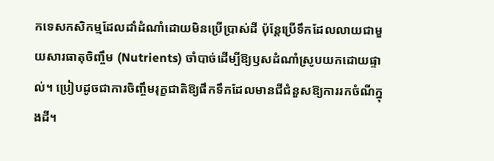កទេសកសិកម្មដែលដាំដំណាំដោយមិនប្រើប្រាស់ដី ប៉ុន្តែប្រើទឹកដែលលាយជាមួយសារធាតុចិញ្ចឹម (Nutrients) ចាំបាច់ដើម្បីឱ្យឫសដំណាំស្រូបយកដោយផ្ទាល់។ ប្រៀបដូចជាការចិញ្ចឹមរុក្ខជាតិឱ្យផឹកទឹកដែលមានជីជំនួសឱ្យការរកចំណីក្នុងដី។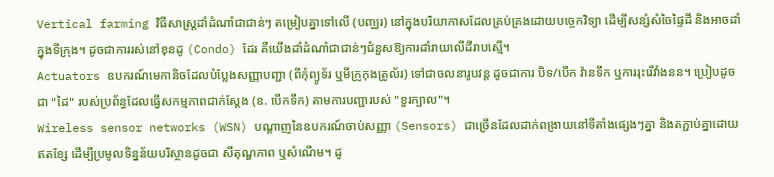Vertical farming វិធីសាស្ត្រដាំដំណាំជាជាន់ៗ តម្រៀបគ្នាទៅលើ (បញ្ឈរ) នៅក្នុងបរិយាកាសដែលគ្រប់គ្រងដោយបច្ចេកវិទ្យា ដើម្បីសន្សំសំចៃផ្ទៃដី និងអាចដាំក្នុងទីក្រុង។ ដូចជាការរស់នៅខុនដូ (Condo) ដែរ គឺយើងដាំដំណាំជាជាន់ៗជំនួសឱ្យការដាំរាយលើដីរាបស្មើ។
Actuators ឧបករណ៍មេកានិចដែលបំប្លែងសញ្ញាបញ្ជា (ពីកុំព្យូទ័រ ឬមីក្រូកុងត្រូល័រ) ទៅជាចលនារូបវន្ត ដូចជាការ បិទ/បើក វ៉ានទឹក ឬការរុះរើវាំងនន។ ប្រៀបដូចជា "ដៃ" របស់ប្រព័ន្ធដែលធ្វើសកម្មភាពជាក់ស្តែង (ឧ. បើកទឹក) តាមការបញ្ជារបស់ "ខួរក្បាល"។
Wireless sensor networks (WSN) បណ្តាញនៃឧបករណ៍ចាប់សញ្ញា (Sensors) ជាច្រើនដែលដាក់ពង្រាយនៅទីតាំងផ្សេងៗគ្នា និងតភ្ជាប់គ្នាដោយឥតខ្សែ ដើម្បីប្រមូលទិន្នន័យបរិស្ថានដូចជា សីតុណ្ហភាព ឬសំណើម។ ដូ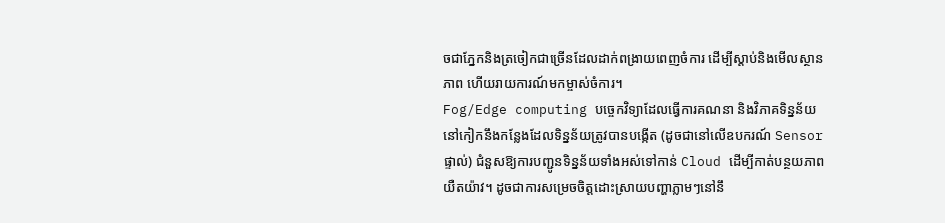ចជាភ្នែកនិងត្រចៀកជាច្រើនដែលដាក់ពង្រាយពេញចំការ ដើម្បីស្តាប់និងមើលស្ថានភាព ហើយរាយការណ៍មកម្ចាស់ចំការ។
Fog/Edge computing បច្ចេកវិទ្យាដែលធ្វើការគណនា និងវិភាគទិន្នន័យនៅកៀកនឹងកន្លែងដែលទិន្នន័យត្រូវបានបង្កើត (ដូចជានៅលើឧបករណ៍ Sensor ផ្ទាល់) ជំនួសឱ្យការបញ្ជូនទិន្នន័យទាំងអស់ទៅកាន់ Cloud ដើម្បីកាត់បន្ថយភាពយឺតយ៉ាវ។ ដូចជាការសម្រេចចិត្តដោះស្រាយបញ្ហាភ្លាមៗនៅនឹ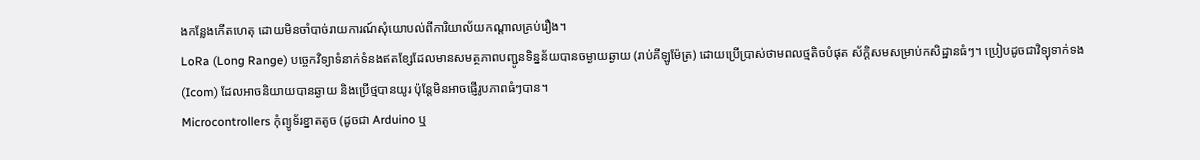ងកន្លែងកើតហេតុ ដោយមិនចាំបាច់រាយការណ៍សុំយោបល់ពីការិយាល័យកណ្តាលគ្រប់រឿង។
LoRa (Long Range) បច្ចេកវិទ្យាទំនាក់ទំនងឥតខ្សែដែលមានសមត្ថភាពបញ្ជូនទិន្នន័យបានចម្ងាយឆ្ងាយ (រាប់គីឡូម៉ែត្រ) ដោយប្រើប្រាស់ថាមពលថ្មតិចបំផុត ស័ក្តិសមសម្រាប់កសិដ្ឋានធំៗ។ ប្រៀបដូចជាវិទ្យុទាក់ទង (Icom) ដែលអាចនិយាយបានឆ្ងាយ និងប្រើថ្មបានយូរ ប៉ុន្តែមិនអាចផ្ញើរូបភាពធំៗបាន។
Microcontrollers កុំព្យូទ័រខ្នាតតូច (ដូចជា Arduino ឬ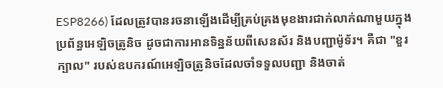ESP8266) ដែលត្រូវបានរចនាឡើងដើម្បីគ្រប់គ្រងមុខងារជាក់លាក់ណាមួយក្នុងប្រព័ន្ធអេឡិចត្រូនិច ដូចជាការអានទិន្នន័យពីសេនស័រ និងបញ្ជាម៉ូទ័រ។ គឺជា "ខួរក្បាល" របស់ឧបករណ៍អេឡិចត្រូនិចដែលចាំទទួលបញ្ជា និងចាត់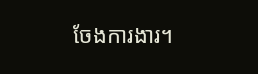ចែងការងារ។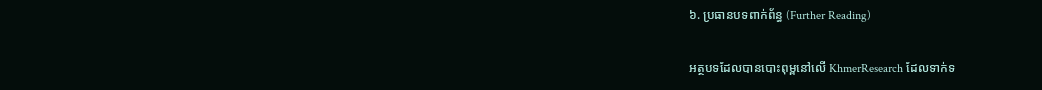៦. ប្រធានបទពាក់ព័ន្ធ (Further Reading)

អត្ថបទដែលបានបោះពុម្ពនៅលើ KhmerResearch ដែលទាក់ទ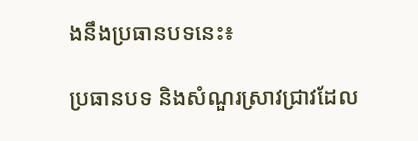ងនឹងប្រធានបទនេះ៖

ប្រធានបទ និងសំណួរស្រាវជ្រាវដែល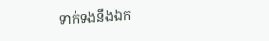ទាក់ទងនឹងឯក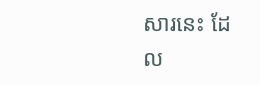សារនេះ ដែល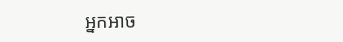អ្នកអាច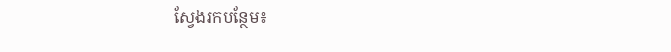ស្វែងរកបន្ថែម៖